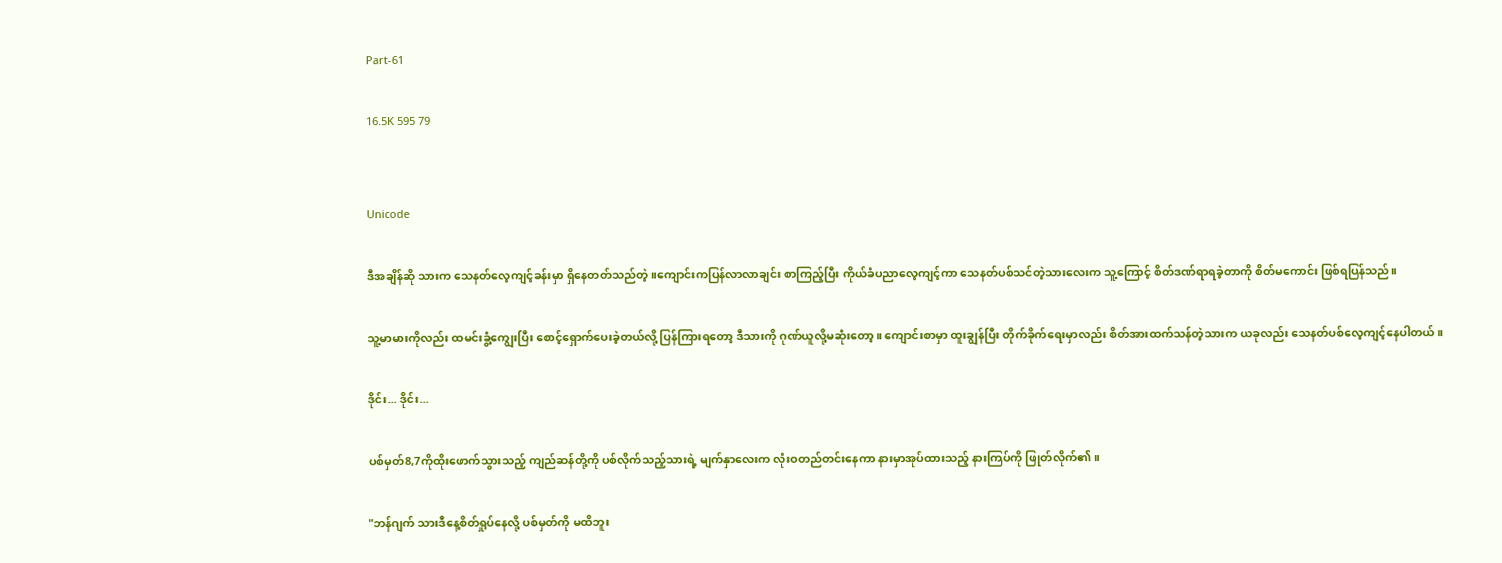Part-61

16.5K 595 79


Unicode

ဒီအချိန်ဆို သားက သေနတ်လေ့ကျင့်ခန်းမှာ ရှိနေတတ်သည်တဲ့။ကျောင်းကပြန်လာလာချင်း စာကြည့်ပြီး ကိုယ်ခံပညာလေ့ကျင့်ကာ သေနတ်ပစ်သင်တဲ့သားလေးက သူ့ကြောင့် စိတ်ဒဏ်ရာရခဲ့တာကို စိတ်မကောင်း ဖြစ်ရပြန်သည်။

သူ့မာမားကိုလည်း ထမင်းခွံ့ကျွေးပြီး စောင့်ရှောက်ပေးခဲ့တယ်လို့ ပြန်ကြားရတော့ ဒီသားကို ဂုဏ်ယူလို့မဆုံးတော့။ ကျောင်းစာမှာ ထူးချွန်ပြီး တိုက်ခိုက်ရေးမှာလည်း စိတ်အားထက်သန်တဲ့သားက ယခုလည်း သေနတ်ပစ်လေ့ကျင့်နေပါတယ်။

ဒိုင်း... ဒိုင်း...

ပစ်မှတ်8,7ကိုထိုးဖောက်သွားသည့် ကျည်ဆန်တို့ကို ပစ်လိုက်သည့်သားရဲ့ မျက်နှာလေးက လုံးဝတည်တင်းနေကာ နားမှာအုပ်ထားသည့် နားကြပ်ကို ဖြုတ်လိုက်၏။

"ဘန်ဂျက် သားဒီနေ့စိတ်ရှုပ်နေလို့ ပစ်မှတ်ကို မထိဘူး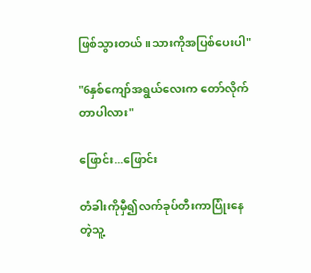ဖြစ်သွားတယ်။သားကိုအပြစ်ပေးပါ"

"6နှစ်ကျော်အရွယ်လေးက တော်လိုက်တာပါလား"

ဖြောင်း...ဖြောင်း

တံခါးကိုမှီ၍လက်ခုပ်တီးကာပြုံးနေတဲ့သူ့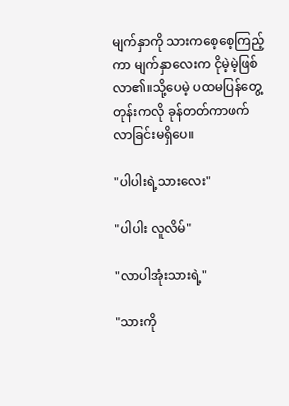မျက်နှာကို သားကစေ့စေ့ကြည့်ကာ မျက်နှာလေးက ငိုမဲ့မဲ့ဖြစ်လာ၏။သို့ပေမဲ့ ပထမပြန်တွေ့တုန်းကလို ခုန်တတ်ကာဖက်လာခြင်းမရှိပေ။

"ပါပါးရဲ့သားလေး"

"ပါပါး လူလိမ်"

"လာပါအုံးသားရဲ့"

"သားကို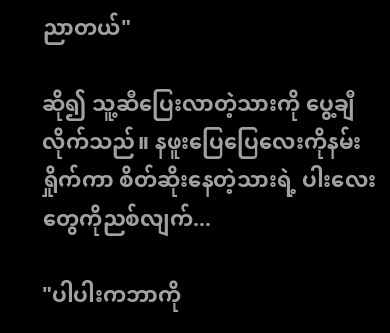ညာတယ်"

ဆို၍ သူ့ဆီပြေးလာတဲ့သားကို ပွေ့ချီလိုက်သည်။ နဖူးပြေပြေလေးကိုနမ်းရှိုက်ကာ စိတ်ဆိုးနေတဲ့သားရဲ့ ပါးလေးတွေကိုညစ်လျက်...

"ပါပါးကဘာကို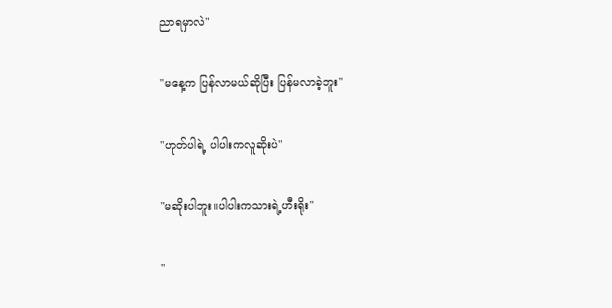ညာရမှာလဲ"

"မနေ့က ပြန်လာမယ်ဆိုပြီး ပြန်မလာခဲ့ဘူး"

"ဟုတ်ပါရဲ့ ပါပါးကလူဆိုးပဲ"

"မဆိုးပါဘူး။ပါပါးကသားရဲ့ဟီးရိုး"

"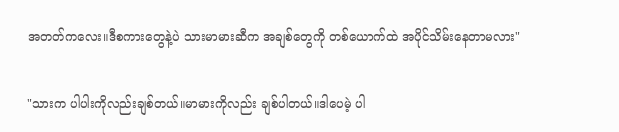အတတ်ကလေး။ဒီစကားတွေနဲ့ပဲ သားမာမားဆီက အချစ်တွေကို တစ်ယောက်ထဲ အပိုင်သိမ်းနေတာမလား"

"သားက ပါပါးကိုလည်းချစ်တယ်။မာမားကိုလည်း ချစ်ပါတယ်။ဒါပေမဲ့ ပါ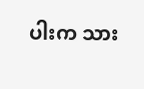ပါးက သား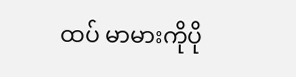ထပ် မာမားကိုပို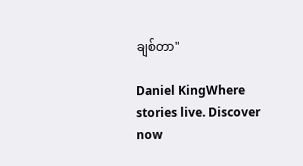ချစ်တာ"

Daniel KingWhere stories live. Discover now